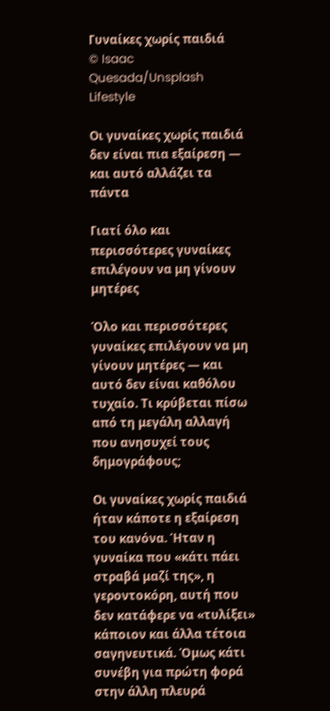Γυναίκες χωρίς παιδιά
© Isaac Quesada/Unsplash
Lifestyle

Οι γυναίκες χωρίς παιδιά δεν είναι πια εξαίρεση — και αυτό αλλάζει τα πάντα

Γιατί όλο και περισσότερες γυναίκες επιλέγουν να μη γίνουν μητέρες

Όλο και περισσότερες γυναίκες επιλέγουν να μη γίνουν μητέρες — και αυτό δεν είναι καθόλου τυχαίο. Τι κρύβεται πίσω από τη μεγάλη αλλαγή που ανησυχεί τους δημογράφους;

Οι γυναίκες χωρίς παιδιά ήταν κάποτε η εξαίρεση του κανόνα. Ήταν η γυναίκα που «κάτι πάει στραβά μαζί της», η γεροντοκόρη, αυτή που δεν κατάφερε να «τυλίξει» κάποιον και άλλα τέτοια σαγηνευτικά. Όμως κάτι συνέβη για πρώτη φορά στην άλλη πλευρά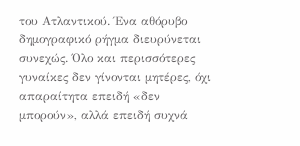του Ατλαντικού. Ένα αθόρυβο δημογραφικό ρήγμα διευρύνεται συνεχώς. Όλο και περισσότερες γυναίκες δεν γίνονται μητέρες, όχι απαραίτητα επειδή «δεν μπορούν», αλλά επειδή συχνά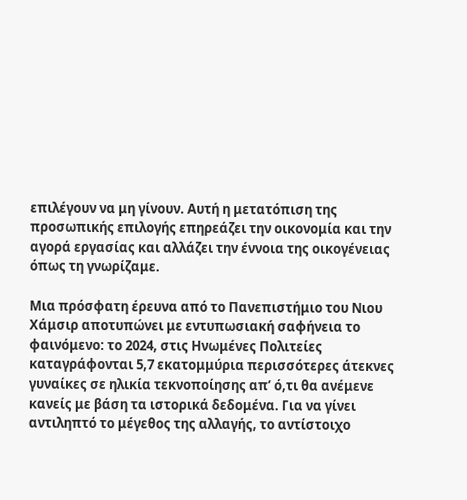επιλέγουν να μη γίνουν. Αυτή η μετατόπιση της προσωπικής επιλογής επηρεάζει την οικονομία και την αγορά εργασίας και αλλάζει την έννοια της οικογένειας όπως τη γνωρίζαμε.

Μια πρόσφατη έρευνα από το Πανεπιστήμιο του Νιου Χάμσιρ αποτυπώνει με εντυπωσιακή σαφήνεια το φαινόμενο: το 2024, στις Ηνωμένες Πολιτείες καταγράφονται 5,7 εκατομμύρια περισσότερες άτεκνες γυναίκες σε ηλικία τεκνοποίησης απ’ ό,τι θα ανέμενε κανείς με βάση τα ιστορικά δεδομένα. Για να γίνει αντιληπτό το μέγεθος της αλλαγής, το αντίστοιχο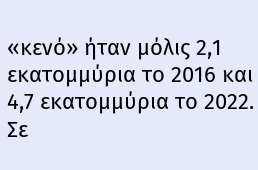«κενό» ήταν μόλις 2,1 εκατομμύρια το 2016 και 4,7 εκατομμύρια το 2022. Σε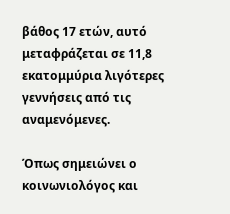βάθος 17 ετών, αυτό μεταφράζεται σε 11,8 εκατομμύρια λιγότερες γεννήσεις από τις αναμενόμενες.

Όπως σημειώνει ο κοινωνιολόγος και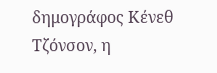δημογράφος Κένεθ Τζόνσον, η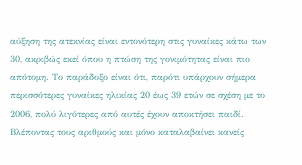αύξηση της ατεκνίας είναι εντονότερη στις γυναίκες κάτω των 30, ακριβώς εκεί όπου η πτώση της γονιμότητας είναι πιο απότομη. Το παράδοξο είναι ότι, παρότι υπάρχουν σήμερα περισσότερες γυναίκες ηλικίας 20 έως 39 ετών σε σχέση με το 2006, πολύ λιγότερες από αυτές έχουν αποκτήσει παιδί. Βλέποντας τους αριθμούς και μόνο καταλαβαίνει κανείς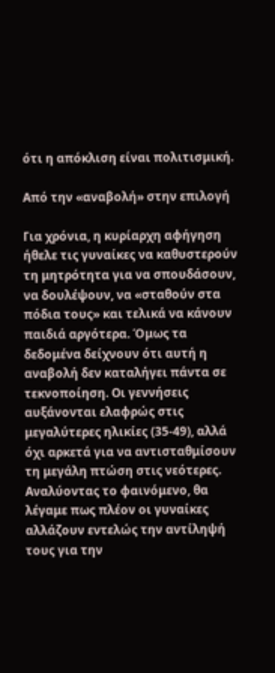ότι η απόκλιση είναι πολιτισμική.

Από την «αναβολή» στην επιλογή

Για χρόνια, η κυρίαρχη αφήγηση ήθελε τις γυναίκες να καθυστερούν τη μητρότητα για να σπουδάσουν, να δουλέψουν, να «σταθούν στα πόδια τους» και τελικά να κάνουν παιδιά αργότερα. Όμως τα δεδομένα δείχνουν ότι αυτή η αναβολή δεν καταλήγει πάντα σε τεκνοποίηση. Οι γεννήσεις αυξάνονται ελαφρώς στις μεγαλύτερες ηλικίες (35-49), αλλά όχι αρκετά για να αντισταθμίσουν τη μεγάλη πτώση στις νεότερες. Αναλύοντας το φαινόμενο, θα λέγαμε πως πλέον οι γυναίκες αλλάζουν εντελώς την αντίληψή τους για την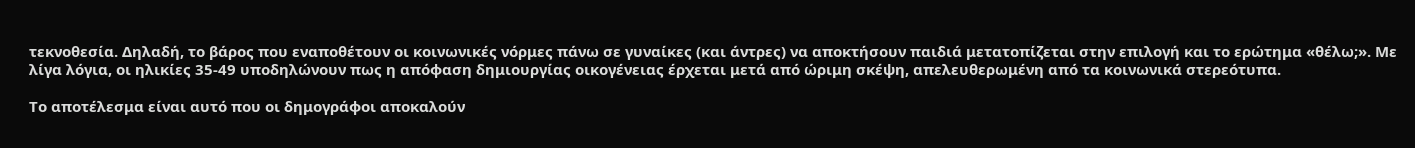τεκνοθεσία. Δηλαδή, το βάρος που εναποθέτουν οι κοινωνικές νόρμες πάνω σε γυναίκες (και άντρες) να αποκτήσουν παιδιά μετατοπίζεται στην επιλογή και το ερώτημα «θέλω;». Με λίγα λόγια, οι ηλικίες 35-49 υποδηλώνουν πως η απόφαση δημιουργίας οικογένειας έρχεται μετά από ώριμη σκέψη, απελευθερωμένη από τα κοινωνικά στερεότυπα.

Το αποτέλεσμα είναι αυτό που οι δημογράφοι αποκαλούν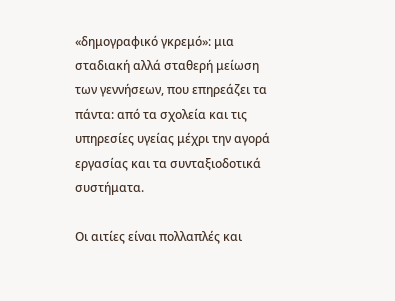«δημογραφικό γκρεμό»: μια σταδιακή αλλά σταθερή μείωση των γεννήσεων, που επηρεάζει τα πάντα: από τα σχολεία και τις υπηρεσίες υγείας μέχρι την αγορά εργασίας και τα συνταξιοδοτικά συστήματα.

Οι αιτίες είναι πολλαπλές και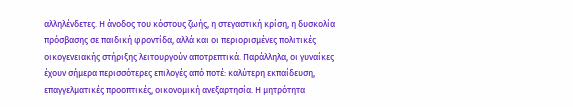αλληλένδετες. Η άνοδος του κόστους ζωής, η στεγαστική κρίση, η δυσκολία πρόσβασης σε παιδική φροντίδα, αλλά και οι περιορισμένες πολιτικές οικογενειακής στήριξης λειτουργούν αποτρεπτικά. Παράλληλα, οι γυναίκες έχουν σήμερα περισσότερες επιλογές από ποτέ: καλύτερη εκπαίδευση, επαγγελματικές προοπτικές, οικονομική ανεξαρτησία. Η μητρότητα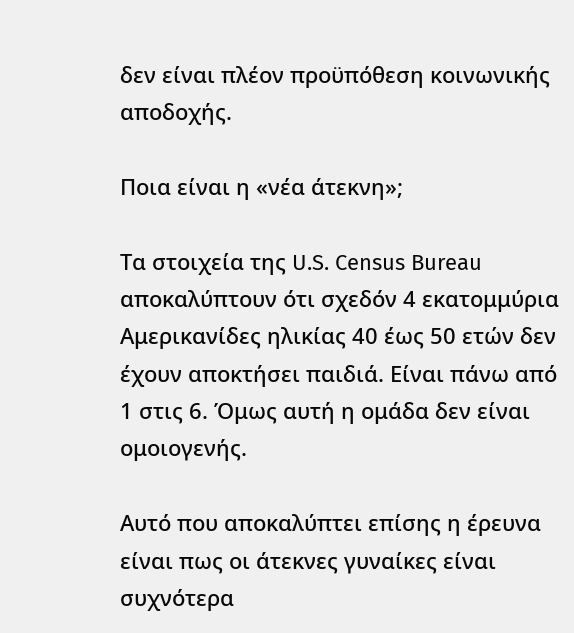δεν είναι πλέον προϋπόθεση κοινωνικής αποδοχής.

Ποια είναι η «νέα άτεκνη»;

Τα στοιχεία της U.S. Census Bureau αποκαλύπτουν ότι σχεδόν 4 εκατομμύρια Αμερικανίδες ηλικίας 40 έως 50 ετών δεν έχουν αποκτήσει παιδιά. Είναι πάνω από 1 στις 6. Όμως αυτή η ομάδα δεν είναι ομοιογενής.

Αυτό που αποκαλύπτει επίσης η έρευνα είναι πως οι άτεκνες γυναίκες είναι συχνότερα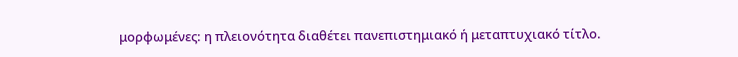μορφωμένες: η πλειονότητα διαθέτει πανεπιστημιακό ή μεταπτυχιακό τίτλο.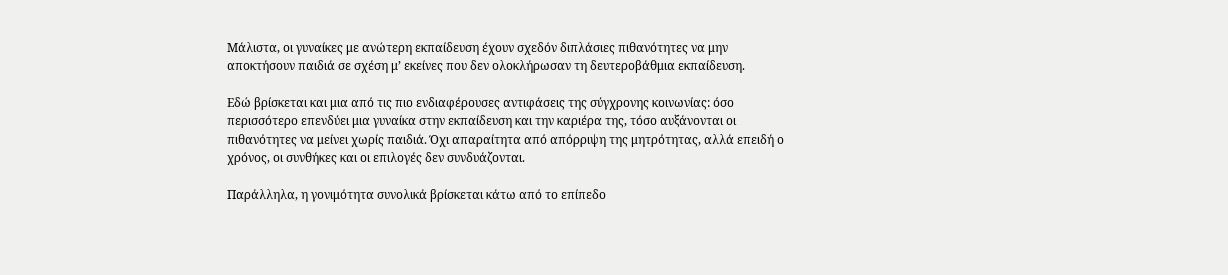Μάλιστα, οι γυναίκες με ανώτερη εκπαίδευση έχουν σχεδόν διπλάσιες πιθανότητες να μην αποκτήσουν παιδιά σε σχέση μ’ εκείνες που δεν ολοκλήρωσαν τη δευτεροβάθμια εκπαίδευση.

Εδώ βρίσκεται και μια από τις πιο ενδιαφέρουσες αντιφάσεις της σύγχρονης κοινωνίας: όσο περισσότερο επενδύει μια γυναίκα στην εκπαίδευση και την καριέρα της, τόσο αυξάνονται οι πιθανότητες να μείνει χωρίς παιδιά. Όχι απαραίτητα από απόρριψη της μητρότητας, αλλά επειδή ο χρόνος, οι συνθήκες και οι επιλογές δεν συνδυάζονται.

Παράλληλα, η γονιμότητα συνολικά βρίσκεται κάτω από το επίπεδο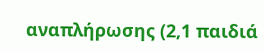αναπλήρωσης (2,1 παιδιά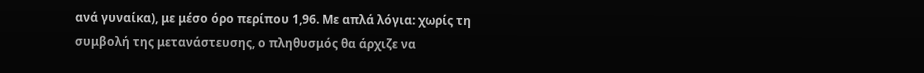ανά γυναίκα), με μέσο όρο περίπου 1,96. Με απλά λόγια: χωρίς τη συμβολή της μετανάστευσης, ο πληθυσμός θα άρχιζε να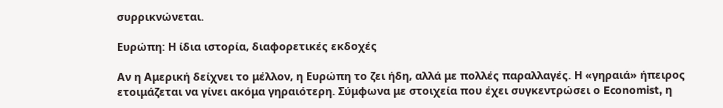συρρικνώνεται.

Ευρώπη: Η ίδια ιστορία, διαφορετικές εκδοχές

Αν η Αμερική δείχνει το μέλλον, η Ευρώπη το ζει ήδη, αλλά με πολλές παραλλαγές. Η «γηραιά» ήπειρος ετοιμάζεται να γίνει ακόμα γηραιότερη. Σύμφωνα με στοιχεία που έχει συγκεντρώσει ο Economist, η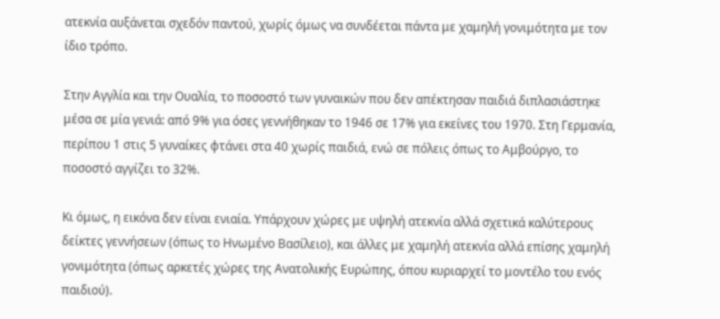ατεκνία αυξάνεται σχεδόν παντού, χωρίς όμως να συνδέεται πάντα με χαμηλή γονιμότητα με τον ίδιο τρόπο.

Στην Αγγλία και την Ουαλία, το ποσοστό των γυναικών που δεν απέκτησαν παιδιά διπλασιάστηκε μέσα σε μία γενιά: από 9% για όσες γεννήθηκαν το 1946 σε 17% για εκείνες του 1970. Στη Γερμανία, περίπου 1 στις 5 γυναίκες φτάνει στα 40 χωρίς παιδιά, ενώ σε πόλεις όπως το Αμβούργο, το ποσοστό αγγίζει το 32%.

Κι όμως, η εικόνα δεν είναι ενιαία. Υπάρχουν χώρες με υψηλή ατεκνία αλλά σχετικά καλύτερους δείκτες γεννήσεων (όπως το Ηνωμένο Βασίλειο), και άλλες με χαμηλή ατεκνία αλλά επίσης χαμηλή γονιμότητα (όπως αρκετές χώρες της Ανατολικής Ευρώπης, όπου κυριαρχεί το μοντέλο του ενός παιδιού).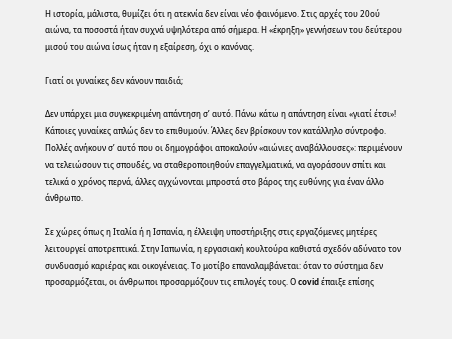Η ιστορία, μάλιστα, θυμίζει ότι η ατεκνία δεν είναι νέο φαινόμενο. Στις αρχές του 20ού αιώνα, τα ποσοστά ήταν συχνά υψηλότερα από σήμερα. Η «έκρηξη» γεννήσεων του δεύτερου μισού του αιώνα ίσως ήταν η εξαίρεση, όχι ο κανόνας.

Γιατί οι γυναίκες δεν κάνουν παιδιά;

Δεν υπάρχει μια συγκεκριμένη απάντηση σ’ αυτό. Πάνω κάτω η απάντηση είναι «γιατί έτσι»! Κάποιες γυναίκες απλώς δεν το επιθυμούν. Άλλες δεν βρίσκουν τον κατάλληλο σύντροφο. Πολλές ανήκουν σ’ αυτό που οι δημογράφοι αποκαλούν «αιώνιες αναβάλλουσες»: περιμένουν να τελειώσουν τις σπουδές, να σταθεροποιηθούν επαγγελματικά, να αγοράσουν σπίτι και τελικά ο χρόνος περνά, άλλες αγχώνονται μπροστά στο βάρος της ευθύνης για έναν άλλο άνθρωπο.

Σε χώρες όπως η Ιταλία ή η Ισπανία, η έλλειψη υποστήριξης στις εργαζόμενες μητέρες λειτουργεί αποτρεπτικά. Στην Ιαπωνία, η εργασιακή κουλτούρα καθιστά σχεδόν αδύνατο τον συνδυασμό καριέρας και οικογένειας. Το μοτίβο επαναλαμβάνεται: όταν το σύστημα δεν προσαρμόζεται, οι άνθρωποι προσαρμόζουν τις επιλογές τους. Ο covid έπαιξε επίσης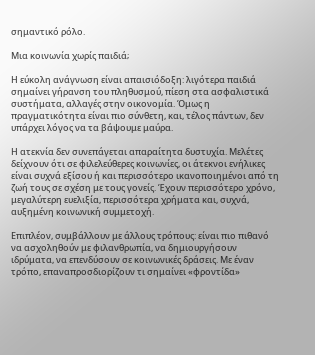σημαντικό ρόλο.

Μια κοινωνία χωρίς παιδιά;

Η εύκολη ανάγνωση είναι απαισιόδοξη: λιγότερα παιδιά σημαίνει γήρανση του πληθυσμού, πίεση στα ασφαλιστικά συστήματα, αλλαγές στην οικονομία. Όμως η πραγματικότητα είναι πιο σύνθετη, και, τέλος πάντων, δεν υπάρχει λόγος να τα βάψουμε μαύρα.

Η ατεκνία δεν συνεπάγεται απαραίτητα δυστυχία. Μελέτες δείχνουν ότι σε φιλελεύθερες κοινωνίες, οι άτεκνοι ενήλικες είναι συχνά εξίσου ή και περισσότερο ικανοποιημένοι από τη ζωή τους σε σχέση με τους γονείς. Έχουν περισσότερο χρόνο, μεγαλύτερη ευελιξία, περισσότερα χρήματα και, συχνά, αυξημένη κοινωνική συμμετοχή.

Επιπλέον, συμβάλλουν με άλλους τρόπους: είναι πιο πιθανό να ασχοληθούν με φιλανθρωπία, να δημιουργήσουν ιδρύματα, να επενδύσουν σε κοινωνικές δράσεις. Με έναν τρόπο, επαναπροσδιορίζουν τι σημαίνει «φροντίδα»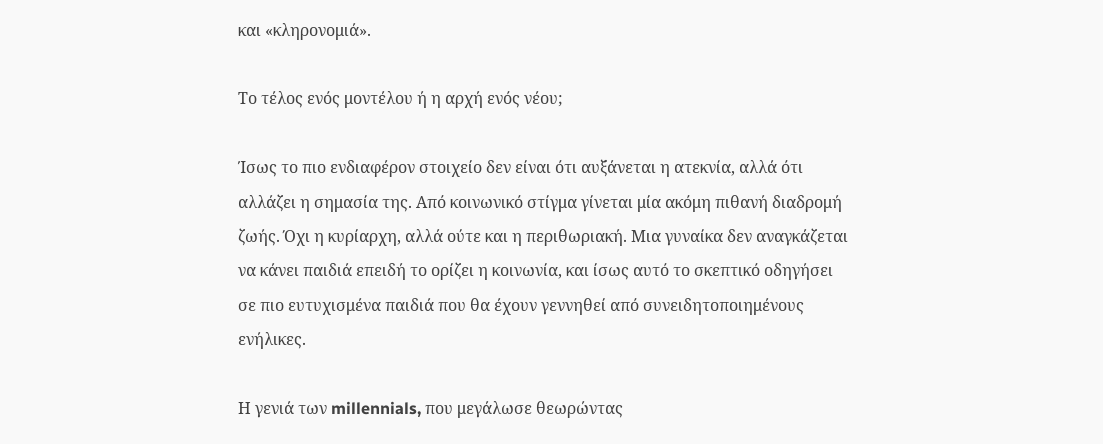και «κληρονομιά».

Το τέλος ενός μοντέλου ή η αρχή ενός νέου;

Ίσως το πιο ενδιαφέρον στοιχείο δεν είναι ότι αυξάνεται η ατεκνία, αλλά ότι αλλάζει η σημασία της. Από κοινωνικό στίγμα γίνεται μία ακόμη πιθανή διαδρομή ζωής. Όχι η κυρίαρχη, αλλά ούτε και η περιθωριακή. Μια γυναίκα δεν αναγκάζεται να κάνει παιδιά επειδή το ορίζει η κοινωνία, και ίσως αυτό το σκεπτικό οδηγήσει σε πιο ευτυχισμένα παιδιά που θα έχουν γεννηθεί από συνειδητοποιημένους ενήλικες.

Η γενιά των millennials, που μεγάλωσε θεωρώντας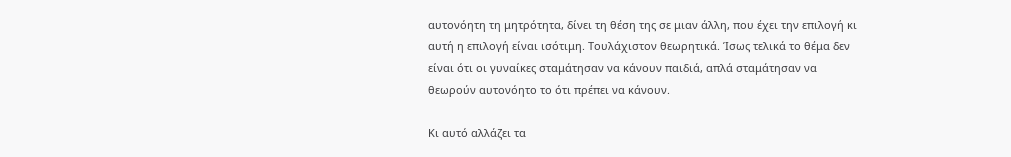αυτονόητη τη μητρότητα, δίνει τη θέση της σε μιαν άλλη, που έχει την επιλογή κι αυτή η επιλογή είναι ισότιμη. Τουλάχιστον θεωρητικά. Ίσως τελικά το θέμα δεν είναι ότι οι γυναίκες σταμάτησαν να κάνουν παιδιά, απλά σταμάτησαν να θεωρούν αυτονόητο το ότι πρέπει να κάνουν.

Κι αυτό αλλάζει τα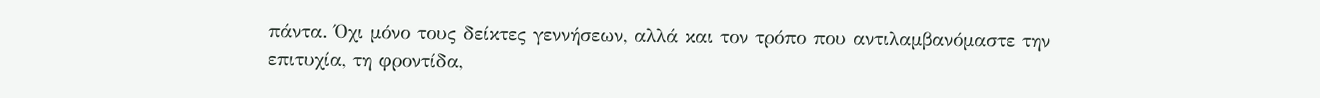πάντα. Όχι μόνο τους δείκτες γεννήσεων, αλλά και τον τρόπο που αντιλαμβανόμαστε την επιτυχία, τη φροντίδα,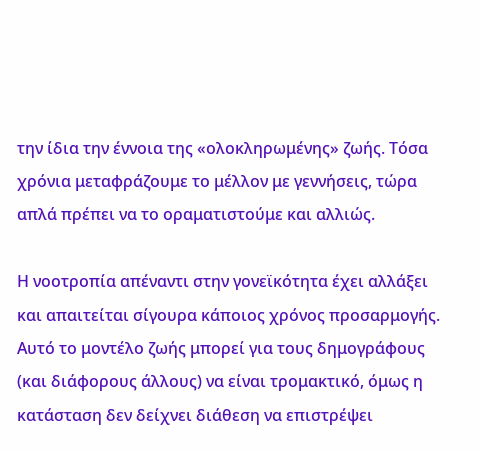την ίδια την έννοια της «ολοκληρωμένης» ζωής. Τόσα χρόνια μεταφράζουμε το μέλλον με γεννήσεις, τώρα απλά πρέπει να το οραματιστούμε και αλλιώς.

Η νοοτροπία απέναντι στην γονεϊκότητα έχει αλλάξει και απαιτείται σίγουρα κάποιος χρόνος προσαρμογής. Αυτό το μοντέλο ζωής μπορεί για τους δημογράφους (και διάφορους άλλους) να είναι τρομακτικό, όμως η κατάσταση δεν δείχνει διάθεση να επιστρέψει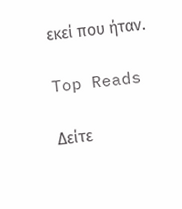εκεί που ήταν.

Top Reads

Δείτε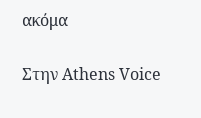ακόμα

Στην Athens Voice